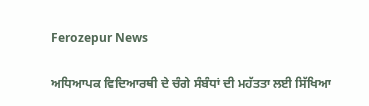Ferozepur News

ਅਧਿਆਪਕ ਵਿਦਿਆਰਥੀ ਦੇ ਚੰਗੇ ਸੰਬੰਧਾਂ ਦੀ ਮਹੱਤਤਾ ਲਈ ਸਿੱਖਿਆ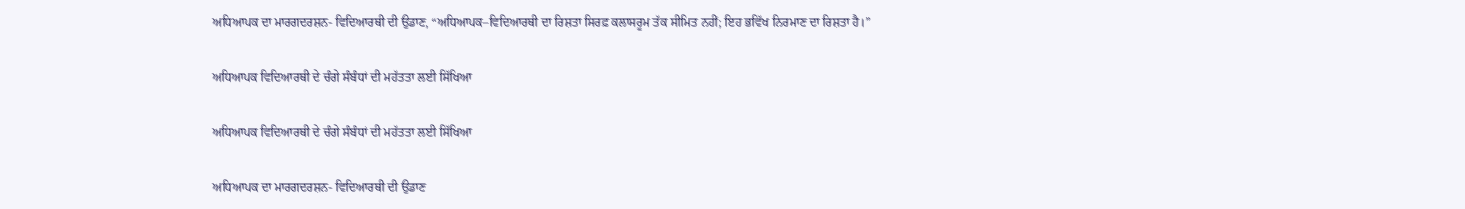ਅਧਿਆਪਕ ਦਾ ਮਾਰਗਦਰਸ਼ਨ- ਵਿਦਿਆਰਥੀ ਦੀ ਉਡਾਣ, “ਅਧਿਆਪਕ–ਵਿਦਿਆਰਥੀ ਦਾ ਰਿਸ਼ਤਾ ਸਿਰਫ਼ ਕਲਾਸਰੂਮ ਤੱਕ ਸੀਮਿਤ ਨਹੀਂ; ਇਹ ਭਵਿੱਖ ਨਿਰਮਾਣ ਦਾ ਰਿਸ਼ਤਾ ਹੈ।”

ਅਧਿਆਪਕ ਵਿਦਿਆਰਥੀ ਦੇ ਚੰਗੇ ਸੰਬੰਧਾਂ ਦੀ ਮਹੱਤਤਾ ਲਈ ਸਿੱਖਿਆ

ਅਧਿਆਪਕ ਵਿਦਿਆਰਥੀ ਦੇ ਚੰਗੇ ਸੰਬੰਧਾਂ ਦੀ ਮਹੱਤਤਾ ਲਈ ਸਿੱਖਿਆ

ਅਧਿਆਪਕ ਦਾ ਮਾਰਗਦਰਸ਼ਨ- ਵਿਦਿਆਰਥੀ ਦੀ ਉਡਾਣ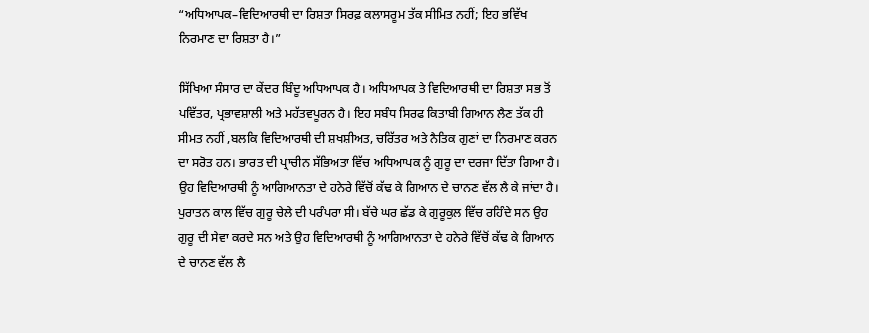“ਅਧਿਆਪਕ–ਵਿਦਿਆਰਥੀ ਦਾ ਰਿਸ਼ਤਾ ਸਿਰਫ਼ ਕਲਾਸਰੂਮ ਤੱਕ ਸੀਮਿਤ ਨਹੀਂ; ਇਹ ਭਵਿੱਖ ਨਿਰਮਾਣ ਦਾ ਰਿਸ਼ਤਾ ਹੈ।”

ਸਿੱਖਿਆ ਸੰਸਾਰ ਦਾ ਕੇਂਦਰ ਬਿੰਦੂ ਅਧਿਆਪਕ ਹੈ। ਅਧਿਆਪਕ ਤੇ ਵਿਦਿਆਰਥੀ ਦਾ ਰਿਸ਼ਤਾ ਸਭ ਤੋਂ ਪਵਿੱਤਰ, ਪ੍ਰਭਾਵਸ਼ਾਲੀ ਅਤੇ ਮਹੱਤਵਪੂਰਨ ਹੈ। ਇਹ ਸਬੰਧ ਸਿਰਫ ਕਿਤਾਬੀ ਗਿਆਨ ਲੈਣ ਤੱਕ ਹੀ ਸੀਮਤ ਨਹੀਂ ,ਬਲਕਿ ਵਿਦਿਆਰਥੀ ਦੀ ਸ਼ਖਸ਼ੀਅਤ, ਚਰਿੱਤਰ ਅਤੇ ਨੈਤਿਕ ਗੁਣਾਂ ਦਾ ਨਿਰਮਾਣ ਕਰਨ ਦਾ ਸਰੋਤ ਹਨ। ਭਾਰਤ ਦੀ ਪ੍ਰਾਚੀਨ ਸੱਭਿਅਤਾ ਵਿੱਚ ਅਧਿਆਪਕ ਨੂੰ ਗੁਰੂ ਦਾ ਦਰਜਾ ਦਿੱਤਾ ਗਿਆ ਹੈ। ਉਹ ਵਿਦਿਆਰਥੀ ਨੂੰ ਆਗਿਆਨਤਾ ਦੇ ਹਨੇਰੇ ਵਿੱਚੋਂ ਕੱਢ ਕੇ ਗਿਆਨ ਦੇ ਚਾਨਣ ਵੱਲ ਲੈ ਕੇ ਜਾਂਦਾ ਹੈ। ਪੁਰਾਤਨ ਕਾਲ ਵਿੱਚ ਗੁਰੂ ਚੇਲੇ ਦੀ ਪਰੰਪਰਾ ਸੀ। ਬੱਚੇ ਘਰ ਛੱਡ ਕੇ ਗੁਰੂਕੁਲ ਵਿੱਚ ਰਹਿੰਦੇ ਸਨ ਉਹ ਗੁਰੂ ਦੀ ਸੇਵਾ ਕਰਦੇ ਸਨ ਅਤੇ ਉਹ ਵਿਦਿਆਰਥੀ ਨੂੰ ਆਗਿਆਨਤਾ ਦੇ ਹਨੇਰੇ ਵਿੱਚੋਂ ਕੱਢ ਕੇ ਗਿਆਨ ਦੇ ਚਾਨਣ ਵੱਲ ਲੈ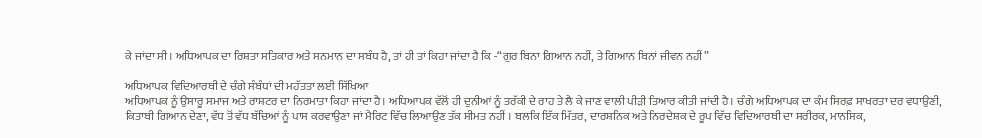ਕੇ ਜਾਂਦਾ ਸੀ। ਅਧਿਆਪਕ ਦਾ ਰਿਸ਼ਤਾ ਸਤਿਕਾਰ ਅਤੇ ਸਨਮਾਨ ਦਾ ਸਬੰਧ ਹੈ, ਤਾਂ ਹੀ ਤਾਂ ਕਿਹਾ ਜਾਂਦਾ ਹੈ ਕਿ -“ਗੁਰ ਬਿਨਾ ਗਿਆਨ ਨਹੀਂ, ਤੇ ਗਿਆਨ ਬਿਨਾਂ ਜੀਵਨ ਨਹੀਂ”

ਅਧਿਆਪਕ ਵਿਦਿਆਰਥੀ ਦੇ ਚੰਗੇ ਸੰਬੰਧਾਂ ਦੀ ਮਹੱਤਤਾ ਲਈ ਸਿੱਖਿਆ
ਅਧਿਆਪਕ ਨੂੰ ਉਸਾਰੂ ਸਮਾਜ ਅਤੇ ਰਾਸ਼ਟਰ ਦਾ ਨਿਰਮਾਤਾ ਕਿਹਾ ਜਾਂਦਾ ਹੈ। ਅਧਿਆਪਕ ਵੱਲੋਂ ਹੀ ਦੁਨੀਆਂ ਨੂੰ ਤਰੱਕੀ ਦੇ ਰਾਹ ਤੇ ਲੈ ਕੇ ਜਾਣ ਵਾਲੀ ਪੀੜੀ ਤਿਆਰ ਕੀਤੀ ਜਾਂਦੀ ਹੈ। ਚੰਗੇ ਅਧਿਆਪਕ ਦਾ ਕੰਮ ਸਿਰਫ਼ ਸਾਖਰਤਾ ਦਰ ਵਧਾਉਣੀ, ਕਿਤਾਬੀ ਗਿਆਨ ਦੇਣਾ, ਵੱਧ ਤੋਂ ਵੱਧ ਬੱਚਿਆਂ ਨੂੰ ਪਾਸ ਕਰਵਾਉਣਾ ਜਾਂ ਮੈਰਿਟ ਵਿੱਚ ਲਿਆਉਣ ਤੱਕ ਸੀਮਤ ਨਹੀਂ ‌। ਬਲਕਿ ਇੱਕ ਮਿੱਤਰ, ਦਾਰਸ਼ਨਿਕ ਅਤੇ ਨਿਰਦੇਸ਼ਕ ਦੇ ਰੂਪ ਵਿੱਚ ਵਿਦਿਆਰਥੀ ਦਾ ਸਰੀਰਕ, ਮਾਨਸਿਕ,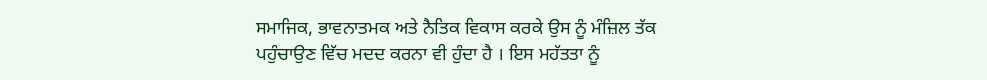ਸਮਾਜਿਕ, ਭਾਵਨਾਤਮਕ ਅਤੇ ਨੈਤਿਕ ਵਿਕਾਸ ਕਰਕੇ ਉਸ ਨੂੰ ਮੰਜ਼ਿਲ ਤੱਕ ਪਹੁੰਚਾਉਣ ਵਿੱਚ ਮਦਦ ਕਰਨਾ ਵੀ ਹੁੰਦਾ ਹੈ ‌। ਇਸ ਮਹੱਤਤਾ ਨੂੰ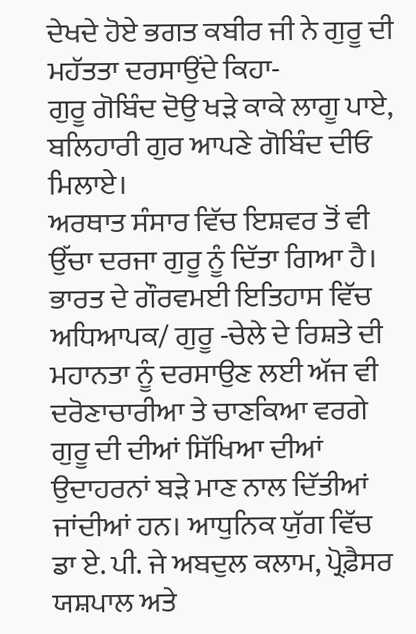ਦੇਖਦੇ ਹੋਏ ਭਗਤ ਕਬੀਰ ਜੀ ਨੇ ਗੁਰੂ ਦੀ ਮਹੱਤਤਾ ਦਰਸਾਉਂਦੇ ਕਿਹਾ-
ਗੁਰੂ ਗੋਬਿੰਦ ਦੋਉ ਖੜੇ ਕਾਕੇ ਲਾਗੂ ਪਾਏ,
ਬਲਿਹਾਰੀ ਗੁਰ ਆਪਣੇ ਗੋਬਿੰਦ ਦੀਓ ਮਿਲਾਏ।
ਅਰਥਾਤ ਸੰਸਾਰ ਵਿੱਚ ਇਸ਼ਵਰ ਤੋਂ ਵੀ ਉੱਚਾ ਦਰਜਾ ਗੁਰੂ ਨੂੰ ਦਿੱਤਾ ਗਿਆ ਹੈ।
ਭਾਰਤ ਦੇ ਗੌਰਵਮਈ ਇਤਿਹਾਸ ਵਿੱਚ ਅਧਿਆਪਕ/ ਗੁਰੂ -ਚੇਲੇ ਦੇ ਰਿਸ਼ਤੇ ਦੀ ਮਹਾਨਤਾ ਨੂੰ ਦਰਸਾਉਣ ਲਈ ਅੱਜ ਵੀ ਦਰੋਣਾਚਾਰੀਆ ਤੇ ਚਾਣਕਿਆ ਵਰਗੇ ਗੁਰੂ ਦੀ ਦੀਆਂ ਸਿੱਖਿਆ ਦੀਆਂ ਉਦਾਹਰਨਾਂ ਬੜੇ ਮਾਣ ਨਾਲ ਦਿੱਤੀਆਂ ਜਾਂਦੀਆਂ ਹਨ। ਆਧੁਨਿਕ ਯੁੱਗ ਵਿੱਚ ਡਾ ਏ. ਪੀ. ਜੇ ਅਬਦੁਲ ਕਲਾਮ, ਪ੍ਰੋਫ਼ੈਸਰ ਯਸ਼ਪਾਲ ਅਤੇ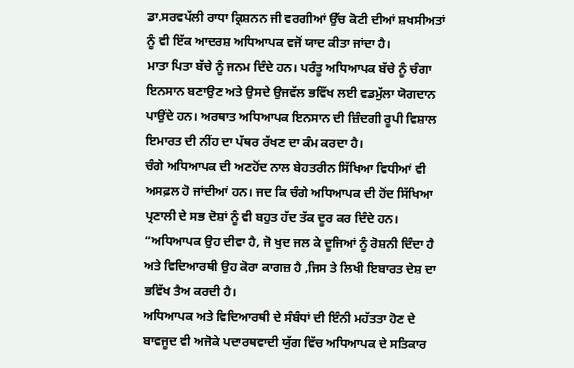ਡਾ.ਸਰਵਪੱਲੀ ਰਾਧਾ ਕ੍ਰਿਸ਼ਨਨ ਜੀ ਵਰਗੀਆਂ ਉੱਚ ਕੋਟੀ ਦੀਆਂ ਸ਼ਖਸੀਅਤਾਂ ਨੂੰ ਵੀ ਇੱਕ ਆਦਰਸ਼ ਅਧਿਆਪਕ ਵਜੋਂ ਯਾਦ ਕੀਤਾ ਜਾਂਦਾ ਹੈ।
ਮਾਤਾ ਪਿਤਾ ਬੱਚੇ ਨੂੰ ਜਨਮ ਦਿੰਦੇ ਹਨ। ਪਰੰਤੂ ਅਧਿਆਪਕ ਬੱਚੇ ਨੂੰ ਚੰਗਾ ਇਨਸਾਨ ਬਣਾਉਣ ਅਤੇ ਉਸਦੇ ਉਜਵੱਲ ਭਵਿੱਖ ਲਈ ਵਡਮੁੱਲਾ ਯੋਗਦਾਨ ਪਾਉਂਦੇ ਹਨ। ਅਰਥਾਤ ਅਧਿਆਪਕ ਇਨਸਾਨ ਦੀ ਜ਼ਿੰਦਗੀ ਰੂਪੀ ਵਿਸ਼ਾਲ ਇਮਾਰਤ ਦੀ ਨੀਂਹ ਦਾ ਪੱਥਰ ਰੱਖਣ ਦਾ ਕੰਮ ਕਰਦਾ ਹੈ।
ਚੰਗੇ ਅਧਿਆਪਕ ਦੀ ਅਣਹੋਂਦ ਨਾਲ ਬੇਹਤਰੀਨ ਸਿੱਖਿਆ ਵਿਧੀਆਂ ਵੀ ਅਸਫ਼ਲ ਹੋ ਜਾਂਦੀਆਂ ਹਨ‌। ਜਦ ਕਿ ਚੰਗੇ ਅਧਿਆਪਕ ਦੀ ਹੋਂਦ ਸਿੱਖਿਆ ਪ੍ਰਣਾਲੀ ਦੇ ਸਭ ਦੋਸ਼ਾਂ ਨੂੰ ਵੀ ਬਹੁਤ ਹੱਦ ਤੱਕ ਦੂਰ ਕਰ ਦਿੰਦੇ ਹਨ।
“ਅਧਿਆਪਕ ਉਹ ਦੀਵਾ ਹੈ, ਜੋ ਖੁਦ ਜਲ ਕੇ ਦੂਜਿਆਂ ਨੂੰ ਰੋਸ਼ਨੀ ਦਿੰਦਾ ਹੈ ਅਤੇ ਵਿਦਿਆਰਥੀ ਉਹ ਕੋਰਾ ਕਾਗਜ਼ ਹੈ ,ਜਿਸ ਤੇ ਲਿਖੀ ਇਬਾਰਤ ਦੇਸ਼ ਦਾ ਭਵਿੱਖ ਤੈਅ ਕਰਦੀ ਹੈ।
ਅਧਿਆਪਕ ਅਤੇ ਵਿਦਿਆਰਥੀ ਦੇ ਸੰਬੰਧਾਂ ਦੀ ਇੰਨੀ ਮਹੱਤਤਾ ਹੋਣ ਦੇ ਬਾਵਜੂਦ ਵੀ ਅਜੋਕੇ ਪਦਾਰਥਵਾਦੀ ਯੁੱਗ ਵਿੱਚ ਅਧਿਆਪਕ ਦੇ ਸਤਿਕਾਰ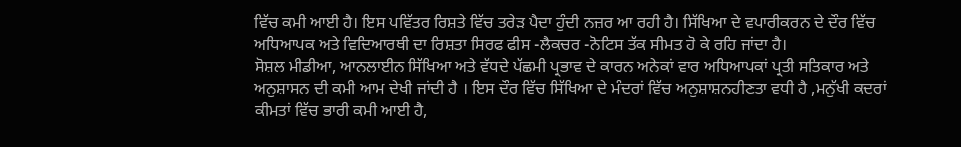ਵਿੱਚ ਕਮੀ ਆਈ ਹੈ। ਇਸ ਪਵਿੱਤਰ ਰਿਸ਼ਤੇ ਵਿੱਚ ਤਰੇੜ ਪੈਦਾ ਹੁੰਦੀ ਨਜ਼ਰ ਆ ਰਹੀ ਹੈ। ਸਿੱਖਿਆ ਦੇ ਵਪਾਰੀਕਰਨ ਦੇ ਦੌਰ ਵਿੱਚ ਅਧਿਆਪਕ ਅਤੇ ਵਿਦਿਆਰਥੀ ਦਾ ਰਿਸ਼ਤਾ ਸਿਰਫ ਫੀਸ -ਲੈਕਚਰ -ਨੋਟਿਸ ਤੱਕ ਸੀਮਤ ਹੋ ਕੇ ਰਹਿ ਜਾਂਦਾ ਹੈ।
ਸੋਸ਼ਲ ਮੀਡੀਆ, ਆਨਲਾਈਨ ਸਿੱਖਿਆ ਅਤੇ ਵੱਧਦੇ ਪੱਛਮੀ ਪ੍ਰਭਾਵ ਦੇ ਕਾਰਨ ਅਨੇਕਾਂ ਵਾਰ ਅਧਿਆਪਕਾਂ ਪ੍ਰਤੀ ਸਤਿਕਾਰ ਅਤੇ ਅਨੁਸ਼ਾਸਨ ਦੀ ਕਮੀ ਆਮ ਦੇਖੀ ਜਾਂਦੀ ਹੈ । ਇਸ ਦੌਰ ਵਿੱਚ ਸਿੱਖਿਆ ਦੇ ਮੰਦਰਾਂ ਵਿੱਚ ਅਨੁਸ਼ਾਸ਼ਨਹੀਣਤਾ ਵਧੀ ਹੈ ,ਮਨੁੱਖੀ ਕਦਰਾਂ ਕੀਮਤਾਂ ਵਿੱਚ ਭਾਰੀ ਕਮੀ ਆਈ ਹੈ,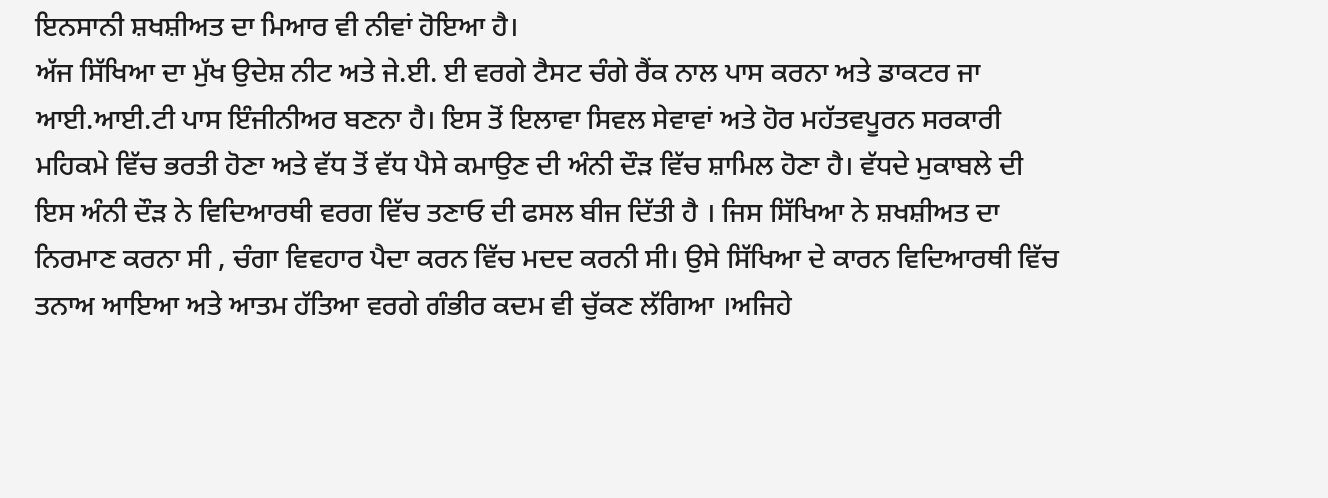ਇਨਸਾਨੀ ਸ਼ਖਸ਼ੀਅਤ ਦਾ ਮਿਆਰ ਵੀ ਨੀਵਾਂ ਹੋਇਆ ਹੈ।
ਅੱਜ ਸਿੱਖਿਆ ਦਾ ਮੁੱਖ ਉਦੇਸ਼ ਨੀਟ ਅਤੇ ਜੇ.ਈ. ਈ ਵਰਗੇ ਟੈਸਟ ਚੰਗੇ ਰੈਂਕ ਨਾਲ ਪਾਸ ਕਰਨਾ ਅਤੇ ਡਾਕਟਰ ਜਾ ਆਈ.ਆਈ.ਟੀ ਪਾਸ ਇੰਜੀਨੀਅਰ ਬਣਨਾ ਹੈ। ਇਸ ਤੋਂ ਇਲਾਵਾ ਸਿਵਲ ਸੇਵਾਵਾਂ ਅਤੇ ਹੋਰ ਮਹੱਤਵਪੂਰਨ ਸਰਕਾਰੀ ਮਹਿਕਮੇ ਵਿੱਚ ਭਰਤੀ ਹੋਣਾ ਅਤੇ ਵੱਧ ਤੋਂ ਵੱਧ ਪੈਸੇ ਕਮਾਉਣ ਦੀ ਅੰਨੀ ਦੌੜ ਵਿੱਚ ਸ਼ਾਮਿਲ ਹੋਣਾ ਹੈ। ਵੱਧਦੇ ਮੁਕਾਬਲੇ ਦੀ ਇਸ ਅੰਨੀ ਦੌੜ ਨੇ ਵਿਦਿਆਰਥੀ ਵਰਗ ਵਿੱਚ ਤਣਾਓ ਦੀ ਫਸਲ ਬੀਜ ਦਿੱਤੀ ਹੈ । ਜਿਸ ਸਿੱਖਿਆ ਨੇ ਸ਼ਖਸ਼ੀਅਤ ਦਾ ਨਿਰਮਾਣ ਕਰਨਾ ਸੀ , ਚੰਗਾ ਵਿਵਹਾਰ ਪੈਦਾ ਕਰਨ ਵਿੱਚ ਮਦਦ ਕਰਨੀ ਸੀ‌। ਉਸੇ ਸਿੱਖਿਆ ਦੇ ਕਾਰਨ ਵਿਦਿਆਰਥੀ ਵਿੱਚ ਤਨਾਅ ਆਇਆ ਅਤੇ ਆਤਮ ਹੱਤਿਆ ਵਰਗੇ ਗੰਭੀਰ ਕਦਮ ਵੀ ਚੁੱਕਣ ਲੱਗਿਆ ।ਅਜਿਹੇ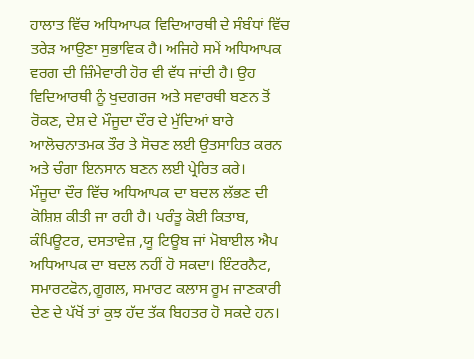ਹਾਲਾਤ ਵਿੱਚ ਅਧਿਆਪਕ ਵਿਦਿਆਰਥੀ ਦੇ ਸੰਬੰਧਾਂ ਵਿੱਚ ਤਰੇੜ ਆਉਣਾ ਸੁਭਾਵਿਕ ਹੈ‌। ਅਜਿਹੇ ਸਮੇਂ ਅਧਿਆਪਕ ਵਰਗ ਦੀ ਜ਼ਿੰਮੇਵਾਰੀ ਹੋਰ ਵੀ ਵੱਧ ਜਾਂਦੀ ਹੈ‌। ਉਹ ਵਿਦਿਆਰਥੀ ਨੂੰ ਖੁਦਗਰਜ ਅਤੇ ਸਵਾਰਥੀ ਬਣਨ ਤੋਂ ਰੋਕਣ, ਦੇਸ਼ ਦੇ ਮੌਜੂਦਾ ਦੌਰ ਦੇ ਮੁੱਦਿਆਂ ਬਾਰੇ ਆਲੋਚਨਾਤਮਕ ਤੌਰ ਤੇ ਸੋਚਣ ਲਈ ਉਤਸਾਹਿਤ ਕਰਨ ਅਤੇ ਚੰਗਾ ਇਨਸਾਨ ਬਣਨ ਲਈ ਪ੍ਰੇਰਿਤ ਕਰੇ‌।
ਮੌਜੂਦਾ ਦੌਰ ਵਿੱਚ ਅਧਿਆਪਕ ਦਾ ਬਦਲ ਲੱਭਣ ਦੀ ਕੋਸ਼ਿਸ਼ ਕੀਤੀ ਜਾ ਰਹੀ ਹੈ। ਪਰੰਤੂ ਕੋਈ ਕਿਤਾਬ, ਕੰਪਿਊਟਰ, ਦਸਤਾਵੇਜ਼ ,ਯੂ ਟਿਊਬ ਜਾਂ ਮੋਬਾਈਲ ਐਪ ਅਧਿਆਪਕ ਦਾ ਬਦਲ ਨਹੀਂ ਹੋ ਸਕਦਾ। ਇੰਟਰਨੈਟ, ਸਮਾਰਟਫੋਨ,ਗੂਗਲ, ਸਮਾਰਟ ਕਲਾਸ ਰੂਮ ਜਾਣਕਾਰੀ ਦੇਣ ਦੇ ਪੱਖੋਂ ਤਾਂ ਕੁਝ ਹੱਦ ਤੱਕ ਬਿਹਤਰ ਹੋ ਸਕਦੇ ਹਨ।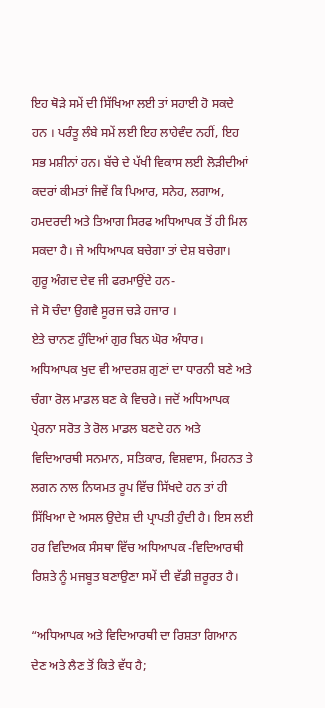ਇਹ ਥੋੜੇ ਸਮੇਂ ਦੀ ਸਿੱਖਿਆ ਲਈ ਤਾਂ ਸਹਾਈ ਹੋ ਸਕਦੇ ਹਨ ‌। ਪਰੰਤੂ ਲੰਬੇ ਸਮੇਂ ਲਈ ਇਹ ਲਾਹੇਵੰਦ ਨਹੀਂ, ਇਹ ਸਭ ਮਸ਼ੀਨਾਂ ਹਨ। ਬੱਚੇ ਦੇ ਪੱਖੀ ਵਿਕਾਸ ਲਈ ਲੋੜੀਦੀਆਂ ਕਦਰਾਂ ਕੀਮਤਾਂ ਜਿਵੇਂ ਕਿ ਪਿਆਰ, ਸਨੇਹ, ਲਗਾਅ, ਹਮਦਰਦੀ ਅਤੇ ਤਿਆਗ ਸਿਰਫ ਅਧਿਆਪਕ ਤੋਂ ਹੀ ਮਿਲ ਸਕਦਾ ਹੈ‌। ਜੇ ਅਧਿਆਪਕ ਬਚੇਗਾ ਤਾਂ ਦੇਸ਼ ਬਚੇਗਾ।
ਗੁਰੂ ਅੰਗਦ ਦੇਵ ਜੀ ਫਰਮਾਉਂਦੇ ਹਨ-
ਜੇ ਸੋ ਚੰਦਾ ਉਗਵੈ ਸੂਰਜ ਚੜੇ ਹਜਾਰ ।
ਏਤੇ ਚਾਨਣ ਹੁੰਦਿਆਂ ਗੁਰ ਬਿਨ ਘੋਰ ਅੰਧਾਰ।
ਅਧਿਆਪਕ ਖੁਦ ਵੀ ਆਦਰਸ਼ ਗੁਣਾਂ ਦਾ ਧਾਰਨੀ ਬਣੇ ਅਤੇ ਚੰਗਾ ਰੋਲ ਮਾਡਲ ਬਣ ਕੇ ਵਿਚਰੇ। ਜਦੋਂ ਅਧਿਆਪਕ ਪ੍ਰੇਰਨਾ ਸਰੋਤ ਤੇ ਰੋਲ ਮਾਡਲ ਬਣਦੇ ਹਨ ਅਤੇ ਵਿਦਿਆਰਥੀ ਸਨਮਾਨ, ਸਤਿਕਾਰ, ਵਿਸ਼ਵਾਸ, ਮਿਹਨਤ ਤੇ ਲਗਨ ਨਾਲ ਨਿਯਮਤ ਰੂਪ ਵਿੱਚ ਸਿੱਖਦੇ ਹਨ ਤਾਂ ਹੀ ਸਿੱਖਿਆ ਦੇ ਅਸਲ ਉਦੇਸ਼ ਦੀ ਪ੍ਰਾਪਤੀ ਹੁੰਦੀ ਹੈ। ਇਸ ਲਈ ਹਰ ਵਿਦਿਅਕ ਸੰਸਥਾ ਵਿੱਚ ਅਧਿਆਪਕ -ਵਿਦਿਆਰਥੀ ਰਿਸ਼ਤੇ ਨੂੰ ਮਜਬੂਤ ਬਣਾਉਣਾ ਸਮੇਂ ਦੀ ਵੱਡੀ ਜ਼ਰੂਰਤ ਹੈ।

“ਅਧਿਆਪਕ ਅਤੇ ਵਿਦਿਆਰਥੀ ਦਾ ਰਿਸ਼ਤਾ ਗਿਆਨ ਦੇਣ ਅਤੇ ਲੈਣ ਤੋਂ ਕਿਤੇ ਵੱਧ ਹੈ;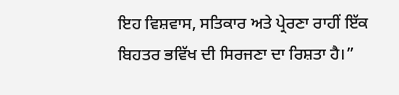ਇਹ ਵਿਸ਼ਵਾਸ, ਸਤਿਕਾਰ ਅਤੇ ਪ੍ਰੇਰਣਾ ਰਾਹੀਂ ਇੱਕ ਬਿਹਤਰ ਭਵਿੱਖ ਦੀ ਸਿਰਜਣਾ ਦਾ ਰਿਸ਼ਤਾ ਹੈ।”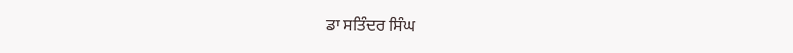ਡਾ ਸਤਿੰਦਰ ਸਿੰਘ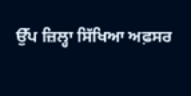ਉੱਪ ਜ਼ਿਲ੍ਹਾ ਸਿੱਖਿਆ ਅਫ਼ਸਰ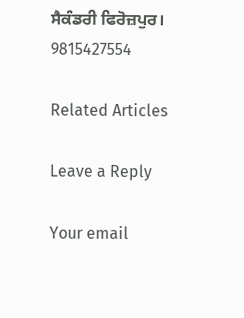ਸੈਕੰਡਰੀ ਫਿਰੋਜ਼ਪੁਰ।
9815427554

Related Articles

Leave a Reply

Your email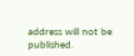address will not be published.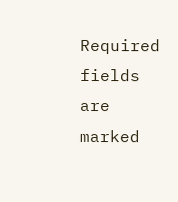Required fields are marked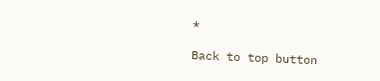*

Back to top button